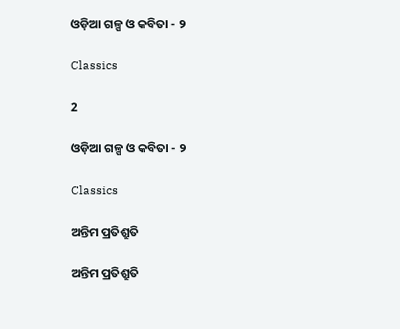ଓଡ଼ିଆ ଗଳ୍ପ ଓ କବିତା - ୨

Classics

2

ଓଡ଼ିଆ ଗଳ୍ପ ଓ କବିତା - ୨

Classics

ଅନ୍ତିମ ପ୍ରତିଶ୍ରୁତି

ଅନ୍ତିମ ପ୍ରତିଶ୍ରୁତି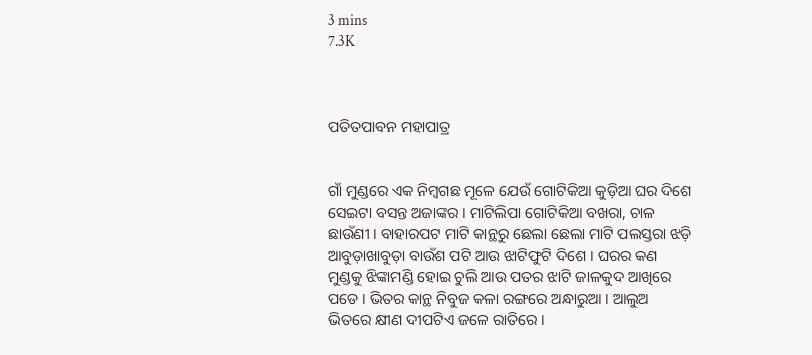3 mins
7.3K



ପତିତପାବନ ମହାପାତ୍ର


ଗାଁ ମୁଣ୍ଡରେ ଏକ ନିମ୍ବଗଛ ମୂଳେ ଯେଉଁ ଗୋଟିକିଆ କୁଡ଼ିଆ ଘର ଦିଶେ ସେଇଟା ବସନ୍ତ ଅଜାଙ୍କର । ମାଟିଲିପା ଗୋଟିକିଆ ବଖରା, ଚାଳ ଛାଉଁଣୀ । ବାହାରପଟ ମାଟି କାନ୍ଥରୁ ଛେଲା ଛେଲା ମାଟି ପଲସ୍ତରା ଝଡ଼ି ଆବୁଡ଼ାଖାବୁଡ଼ା ବାଉଁଶ ପଟି ଆଉ ଝାଟିଫୁଟି ଦିଶେ । ଘରର କଣ ମୁଣ୍ଡକୁ ଝିଙ୍କାମଣ୍ଡି ହୋଇ ଚୁଲି ଆଉ ପତର ଝାଟି ଜାଳକୁଦ ଆଖିରେ ପଡେ । ଭିତର କାନ୍ଥ ନିବୁଜ କଳା ରଙ୍ଗରେ ଅନ୍ଧାରୁଆ । ଆଲୁଅ ଭିତରେ କ୍ଷୀଣ ଦୀପଟିଏ ଜଳେ ରାତିରେ ।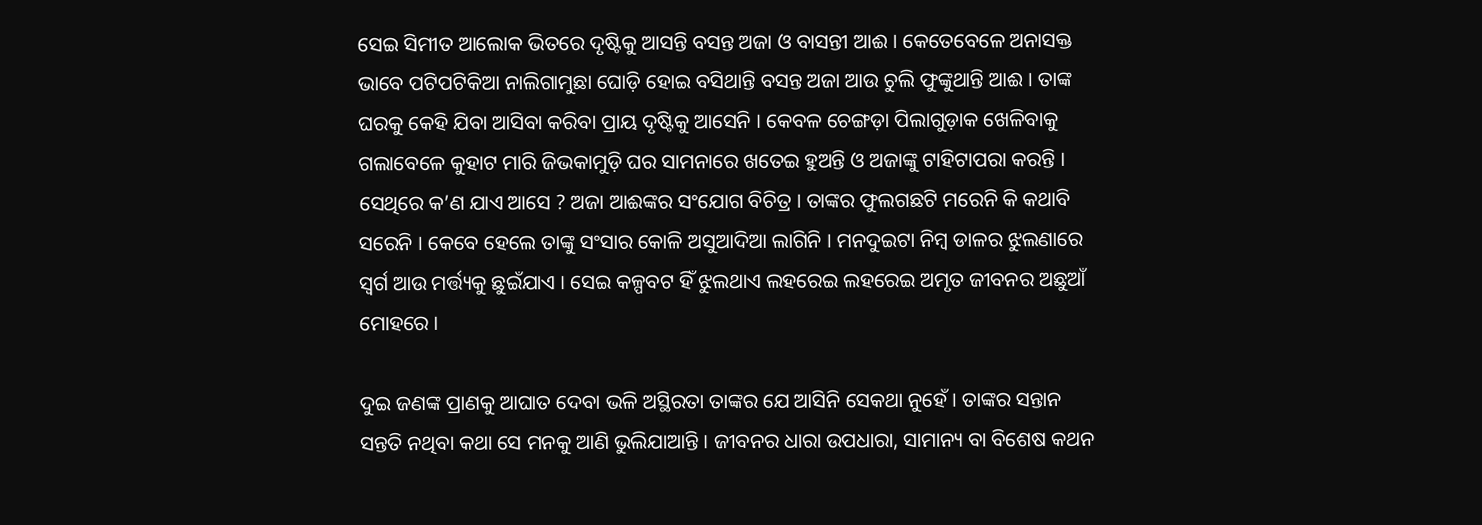ସେଇ ସିମୀତ ଆଲୋକ ଭିତରେ ଦୃଷ୍ଟିକୁ ଆସନ୍ତି ବସନ୍ତ ଅଜା ଓ ବାସନ୍ତୀ ଆଈ । କେତେବେଳେ ଅନାସକ୍ତ ଭାବେ ପଟିପଟିକିଆ ନାଲିଗାମୁଛା ଘୋଡ଼ି ହୋଇ ବସିଥାନ୍ତି ବସନ୍ତ ଅଜା ଆଉ ଚୁଲି ଫୁଙ୍କୁଥାନ୍ତି ଆଈ । ତାଙ୍କ ଘରକୁ କେହି ଯିବା ଆସିବା କରିବା ପ୍ରାୟ ଦୃଷ୍ଟିକୁ ଆସେନି । କେବଳ ଚେଙ୍ଗଡ଼ା ପିଲାଗୁଡ଼ାକ ଖେଳିବାକୁ ଗଲାବେଳେ କୁହାଟ ମାରି ଜିଭକାମୁଡ଼ି ଘର ସାମନାରେ ଖତେଇ ହୁଅନ୍ତି ଓ ଅଜାଙ୍କୁ ଟାହିଟାପରା କରନ୍ତି । ସେଥିରେ କ’ଣ ଯାଏ ଆସେ ? ଅଜା ଆଈଙ୍କର ସଂଯୋଗ ବିଚିତ୍ର । ତାଙ୍କର ଫୁଲଗଛଟି ମରେନି କି କଥାବି ସରେନି । କେବେ ହେଲେ ତାଙ୍କୁ ସଂସାର କୋଳି ଅସୁଆଦିଆ ଲାଗିନି । ମନଦୁଇଟା ନିମ୍ବ ଡାଳର ଝୁଲଣାରେ ସ୍ୱର୍ଗ ଆଉ ମର୍ତ୍ତ୍ୟକୁ ଛୁଇଁଯାଏ । ସେଇ କଳ୍ପବଟ ହିଁ ଝୁଲଥାଏ ଲହରେଇ ଲହରେଇ ଅମୃତ ଜୀବନର ଅଛୁଆଁ ମୋହରେ ।

ଦୁଇ ଜଣଙ୍କ ପ୍ରାଣକୁ ଆଘାତ ଦେବା ଭଳି ଅସ୍ଥିରତା ତାଙ୍କର ଯେ ଆସିନି ସେକଥା ନୁହେଁ । ତାଙ୍କର ସନ୍ତାନ ସନ୍ତତି ନଥିବା କଥା ସେ ମନକୁ ଆଣି ଭୁଲିଯାଆନ୍ତି । ଜୀବନର ଧାରା ଉପଧାରା, ସାମାନ୍ୟ ବା ବିଶେଷ କଥନ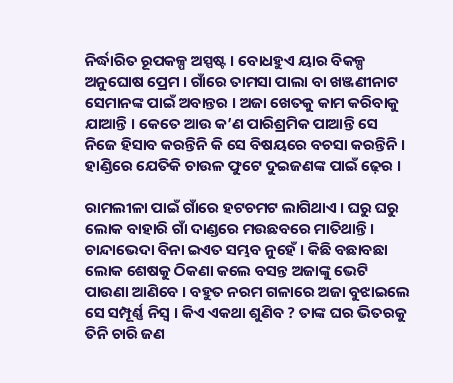ନିର୍ଦ୍ଧାରିତ ରୂପକଳ୍ପ ଅସ୍ପଷ୍ଟ । ବୋଧହୁଏ ୟାର ବିକଳ୍ପ ଅନୁଘୋଷ ପ୍ରେମ । ଗାଁରେ ତାମସା ପାଲା ବା ଖଞ୍ଜଣୀନାଟ ସେମାନଙ୍କ ପାଇଁ ଅବାନ୍ତର । ଅଜା ଖେତକୁ କାମ କରିବାକୁ ଯାଆନ୍ତି । କେତେ ଆଉ କ’ଣ ପାରିଶ୍ରମିକ ପାଆନ୍ତି ସେ ନିଜେ ହିସାବ କରନ୍ତିନି କି ସେ ବିଷୟରେ ବଚସା କରନ୍ତିନି । ହାଣ୍ଡିରେ ଯେତିକି ଚାଉଳ ଫୁଟେ ଦୁଇଜଣଙ୍କ ପାଇଁ ଢ଼େର ।

ରାମଲୀଳା ପାଇଁ ଗାଁରେ ହଟଚମଟ ଲାଗିଥାଏ । ଘରୁ ଘରୁ ଲୋକ ବାହାରି ଗାଁ ଦାଣ୍ଡରେ ମଉଛବରେ ମାତିଥାନ୍ତି । ଚାନ୍ଦାଭେଦା ବିନା ଇଏତ ସମ୍ଭବ ନୁହେଁ । କିଛି ବଛାବଛା ଲୋକ ଶେଷକୁ ଠିକଣା କଲେ ବସନ୍ତ ଅଜାଙ୍କୁ ଭେଟି ପାଉଣା ଆଣିବେ । ବହୁତ ନରମ ଗଳାରେ ଅଜା ବୁଝାଇଲେ ସେ ସମ୍ପୂର୍ଣ୍ଣ ନିସ୍ୱ । କିଏ ଏକଥା ଶୁଣିବ ? ତାଙ୍କ ଘର ଭିତରକୁ ତିନି ଚାରି ଜଣ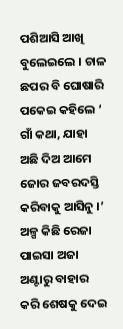ପଶିଆସି ଆଖି ବୁଲେଇଲେ । ଚାଳ ଛପର ବି ଘୋଷାରି ପକେଇ କହିଲେ ‘ ଗାଁ କଥା, ଯାହା ଅଛି ଦିଅ ଆମେ ଜୋର ଜବରଦସ୍ତି କରିବାକୁ ଆସିନୁ ।’ ଅଳ୍ପ କିଛି ରେଜା ପାଇସା ଅଜା ଅଣ୍ଟାରୁ ବାହାର କରି ଶେଷକୁ ଦେଇ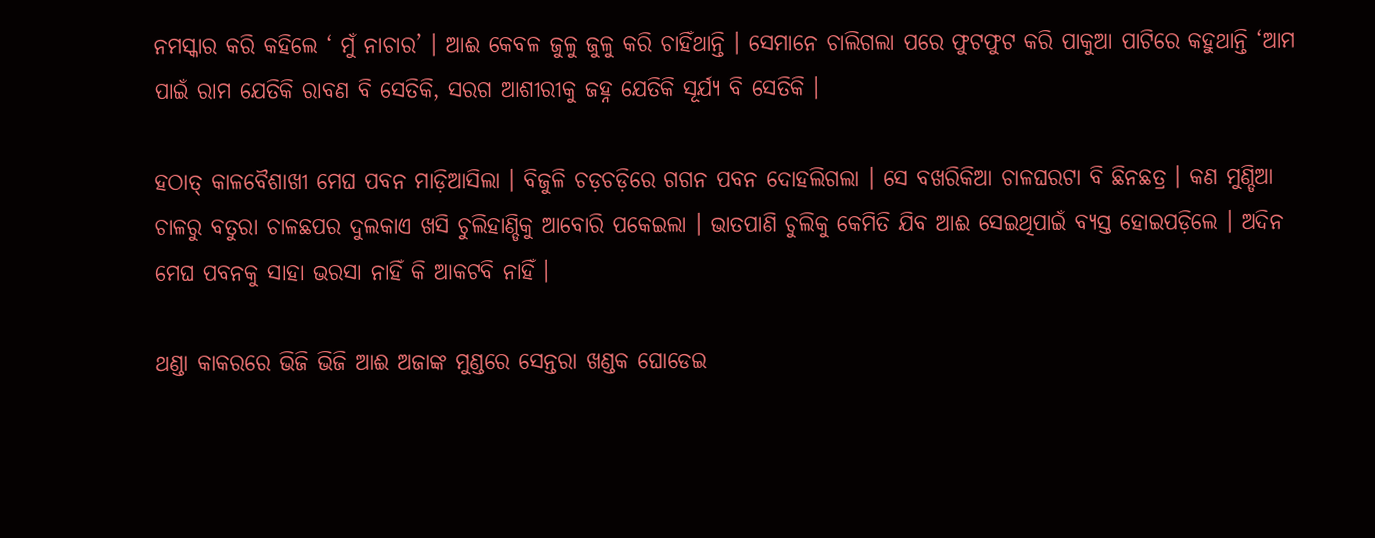ନମସ୍କାର କରି କହିଲେ ‘ ମୁଁ ନାଚାର’ । ଆଈ କେବଳ ଜୁଳୁ ଜୁଳୁ କରି ଚାହିଁଥାନ୍ତି । ସେମାନେ ଚାଲିଗଲା ପରେ ଫୁଟଫୁଟ କରି ପାକୁଆ ପାଟିରେ କହୁଥାନ୍ତି ‘ଆମ ପାଇଁ ରାମ ଯେତିକି ରାବଣ ବି ସେତିକି, ସରଗ ଆଶୀରୀକୁ ଜହ୍ନ ଯେତିକି ସୂର୍ଯ୍ୟ ବି ସେତିକି ।

ହଠାତ୍‌ କାଳବୈଶାଖୀ ମେଘ ପବନ ମାଡ଼ିଆସିଲା । ବିଜୁଳି ଚଡ଼ଚଡ଼ିରେ ଗଗନ ପବନ ଦୋହଲିଗଲା । ସେ ବଖରିକିଆ ଚାଳଘରଟା ବି ଛିନଛତ୍ର । କଣ ମୁଣ୍ଡିଆ ଚାଳରୁ ବତୁରା ଚାଳଛପର ଦୁଲକାଏ ଖସି ଚୁଲିହାଣ୍ଡିକୁ ଆବୋରି ପକେଇଲା । ଭାତପାଣି ଚୁଲିକୁ କେମିତି ଯିବ ଆଈ ସେଇଥିପାଇଁ ବ୍ୟସ୍ତ ହୋଇପଡ଼ିଲେ । ଅଦିନ ମେଘ ପବନକୁ ସାହା ଭରସା ନାହିଁ କି ଆକଟବି ନାହିଁ ।

ଥଣ୍ଡା କାକରରେ ଭିଜି ଭିଜି ଆଈ ଅଜାଙ୍କ ମୁଣ୍ଡରେ ସେନ୍ତରା ଖଣ୍ଡକ ଘୋଡେଇ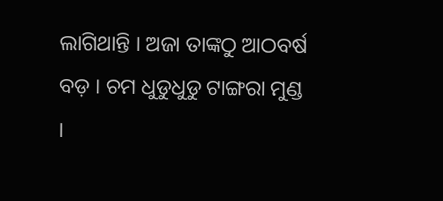ଲାଗିଥାନ୍ତି । ଅଜା ତାଙ୍କଠୁ ଆଠବର୍ଷ ବଡ଼ । ଚମ ଧୁଡୁଧୁଡୁ ଟାଙ୍ଗରା ମୁଣ୍ଡ ।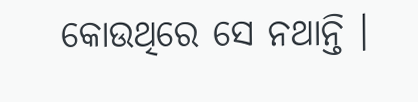କୋଉଥିରେ ସେ ନଥାନ୍ତି ।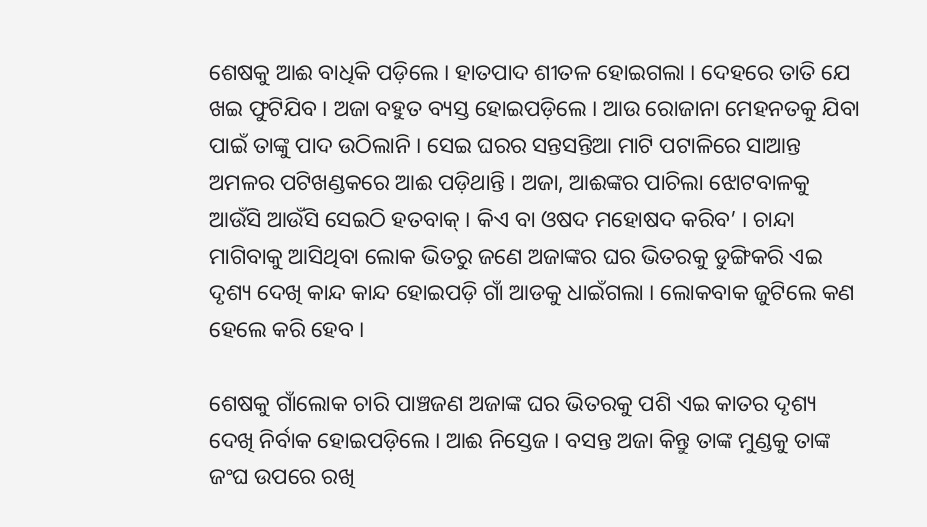ଶେଷକୁ ଆଈ ବାଧିକି ପଡ଼ିଲେ । ହାତପାଦ ଶୀତଳ ହୋଇଗଲା । ଦେହରେ ତାତି ଯେ ଖଇ ଫୁଟିଯିବ । ଅଜା ବହୁତ ବ୍ୟସ୍ତ ହୋଇପଡ଼ିଲେ । ଆଉ ରୋଜାନା ମେହନତକୁ ଯିବା ପାଇଁ ତାଙ୍କୁ ପାଦ ଉଠିଲାନି । ସେଇ ଘରର ସନ୍ତସନ୍ତିଆ ମାଟି ପଟାଳିରେ ସାଆନ୍ତ ଅମଳର ପଟିଖଣ୍ଡକରେ ଆଈ ପଡ଼ିଥାନ୍ତି । ଅଜା, ଆଈଙ୍କର ପାଚିଲା ଝୋଟବାଳକୁ ଆଉଁସି ଆଉଁସି ସେଇଠି ହତବାକ୍‌ । କିଏ ବା ଓଷଦ ମହୋଷଦ କରିବ’ । ଚାନ୍ଦା ମାଗିବାକୁ ଆସିଥିବା ଲୋକ ଭିତରୁ ଜଣେ ଅଜାଙ୍କର ଘର ଭିତରକୁ ଡୁଙ୍ଗିକରି ଏଇ ଦୃଶ୍ୟ ଦେଖି କାନ୍ଦ କାନ୍ଦ ହୋଇପଡ଼ି ଗାଁ ଆଡକୁ ଧାଇଁଗଲା । ଲୋକବାକ ଜୁଟିଲେ କଣ ହେଲେ କରି ହେବ ।

ଶେଷକୁ ଗାଁଲୋକ ଚାରି ପାଞ୍ଚଜଣ ଅଜାଙ୍କ ଘର ଭିତରକୁ ପଶି ଏଇ କାତର ଦୃଶ୍ୟ ଦେଖି ନିର୍ବାକ ହୋଇପଡ଼ିଲେ । ଆଈ ନିସ୍ତେଜ । ବସନ୍ତ ଅଜା କିନ୍ତୁ ତାଙ୍କ ମୁଣ୍ଡକୁ ତାଙ୍କ ଜଂଘ ଉପରେ ରଖି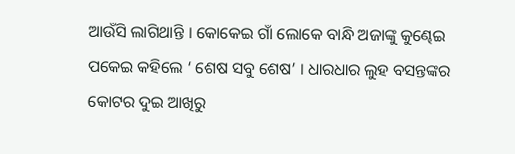ଆଉଁସି ଲାଗିଥାନ୍ତି । କୋକେଇ ଗାଁ ଲୋକେ ବାନ୍ଧି ଅଜାଙ୍କୁ କୁଣ୍ଢେଇ ପକେଇ କହିଲେ ‘ ଶେଷ ସବୁ ଶେଷ’ । ଧାରଧାର ଲୁହ ବସନ୍ତଙ୍କର କୋଟର ଦୁଇ ଆଖିରୁ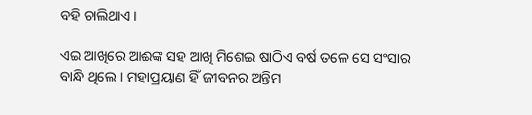ବହି ଚାଲିଥାଏ ।

ଏଇ ଆଖିରେ ଆଈଙ୍କ ସହ ଆଖି ମିଶେଇ ଷାଠିଏ ବର୍ଷ ତଳେ ସେ ସଂସାର ବାନ୍ଧି ଥିଲେ । ମହାପ୍ରୟାଣ ହିଁ ଜୀବନର ଅନ୍ତିମ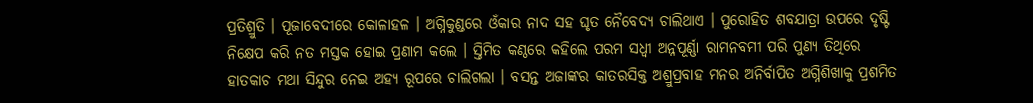ପ୍ରତିଶ୍ରୁତି । ପୂଜାବେଦୀରେ କୋଳାହଳ । ଅଗ୍ନିକୁଣ୍ଡରେ ଓଁକାର ନାଦ ସହ ଘୃତ ନୈବେଦ୍ୟ ଚାଲିଥାଏ । ପୁରୋହିତ ଶବଯାତ୍ରା ଉପରେ ଦୃଷ୍ଟି ନିକ୍ଷେପ କରି ନତ ମସ୍ତକ ହୋଇ ପ୍ରଣାମ କଲେ । ସ୍ତିମିତ କଣ୍ଠରେ କହିଲେ ପରମ ସଧ୍ୱୀ ଅନ୍ନପୂର୍ଣ୍ଣା ରାମନବମୀ ପରି ପୁଣ୍ୟ ତିଥିରେ ହାତକାଚ ମଥା ସିନ୍ଦୁର ନେଇ ଅହ୍ୟ ରୂପରେ ଚାଲିଗଲା । ବସନ୍ତ ଅଜାଙ୍କର କାତରସିକ୍ତ ଅଶ୍ରୁପ୍ରବାହ ମନର ଅନିର୍ବାପିତ ଅଗ୍ନିଶିଖାକୁ ପ୍ରଶମିତ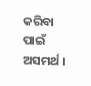କରିବା ପାଇଁ ଅସମର୍ଥ ।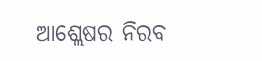ଆଶ୍ଲେଷର ନିରବ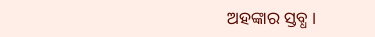ଅହଙ୍କାର ସ୍ତବ୍ଧ ।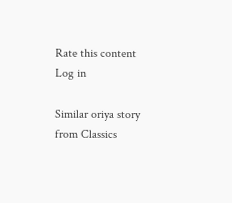Rate this content
Log in

Similar oriya story from Classics